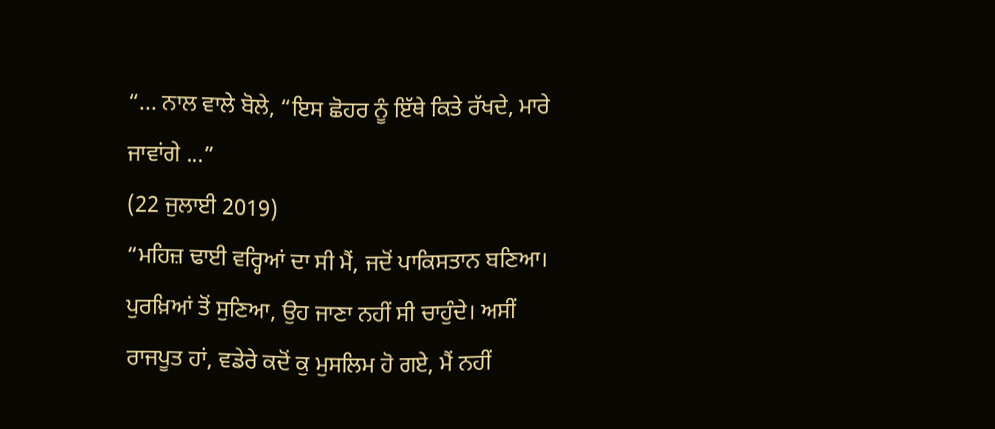“... ਨਾਲ ਵਾਲੇ ਬੋਲੇ, “ਇਸ ਛੋਹਰ ਨੂੰ ਇੱਥੇ ਕਿਤੇ ਰੱਖਦੇ, ਮਾਰੇ ਜਾਵਾਂਗੇ ...”
(22 ਜੁਲਾਈ 2019)
“ਮਹਿਜ਼ ਢਾਈ ਵਰ੍ਹਿਆਂ ਦਾ ਸੀ ਮੈਂ, ਜਦੋਂ ਪਾਕਿਸਤਾਨ ਬਣਿਆ। ਪੁਰਖ਼ਿਆਂ ਤੋਂ ਸੁਣਿਆ, ਉਹ ਜਾਣਾ ਨਹੀਂ ਸੀ ਚਾਹੁੰਦੇ। ਅਸੀਂ ਰਾਜਪੂਤ ਹਾਂ, ਵਡੇਰੇ ਕਦੋਂ ਕੁ ਮੁਸਲਿਮ ਹੋ ਗਏ, ਮੈਂ ਨਹੀਂ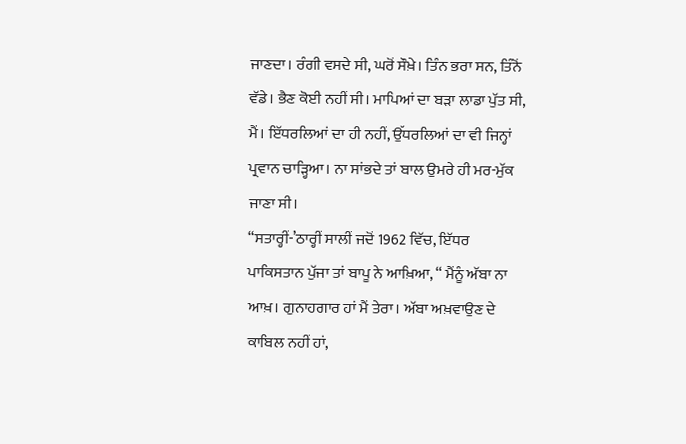ਜਾਣਦਾ। ਰੰਗੀ ਵਸਦੇ ਸੀ, ਘਰੋਂ ਸੌਖ਼ੇ। ਤਿੰਨ ਭਰਾ ਸਨ, ਤਿੰਨੋਂ ਵੱਡੇ। ਭੈਣ ਕੋਈ ਨਹੀਂ ਸੀ। ਮਾਪਿਆਂ ਦਾ ਬੜਾ ਲਾਡਾ ਪੁੱਤ ਸੀ, ਮੈਂ। ਇੱਧਰਲਿਆਂ ਦਾ ਹੀ ਨਹੀਂ, ਉੱਧਰਲਿਆਂ ਦਾ ਵੀ ਜਿਨ੍ਹਾਂ ਪ੍ਰਵਾਨ ਚਾੜ੍ਹਿਆ। ਨਾ ਸਾਂਭਦੇ ਤਾਂ ਬਾਲ ਉਮਰੇ ਹੀ ਮਰ-ਮੁੱਕ ਜਾਣਾ ਸੀ।
“ਸਤਾਰ੍ਹੀਂ-’ਠਾਰ੍ਹੀਂ ਸਾਲੀਂ ਜਦੋਂ 1962 ਵਿੱਚ, ਇੱਧਰ ਪਾਕਿਸਤਾਨ ਪੁੱਜਾ ਤਾਂ ਬਾਪੂ ਨੇ ਆਖ਼ਿਆ, “ ਮੈਂਨੂੰ ਅੱਬਾ ਨਾ ਆਖ਼। ਗੁਨਾਹਗਾਰ ਹਾਂ ਮੈਂ ਤੇਰਾ। ਅੱਬਾ ਅਖ਼ਵਾਉਣ ਦੇ ਕਾਬਿਲ ਨਹੀਂ ਹਾਂ,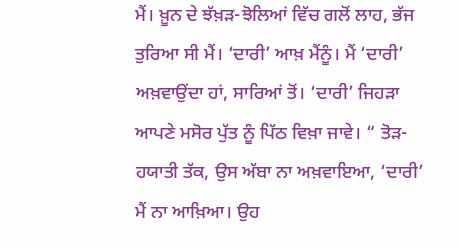ਮੈਂ। ਖ਼ੂਨ ਦੇ ਝੱਖ਼ੜ-ਝੋਲਿਆਂ ਵਿੱਚ ਗਲੋਂ ਲਾਹ, ਭੱਜ ਤੁਰਿਆ ਸੀ ਮੈਂ। ‘ਦਾਰੀ’ ਆਖ਼ ਮੈਂਨੂੰ। ਮੈਂ ‘ਦਾਰੀ’ ਅਖ਼ਵਾਉਂਦਾ ਹਾਂ, ਸਾਰਿਆਂ ਤੋਂ। ‘ਦਾਰੀ’ ਜਿਹੜਾ ਆਪਣੇ ਮਸੋਰ ਪੁੱਤ ਨੂੰ ਪਿੱਠ ਵਿਖ਼ਾ ਜਾਵੇ। “ ਤੋੜ-ਹਯਾਤੀ ਤੱਕ, ਉਸ ਅੱਬਾ ਨਾ ਅਖ਼ਵਾਇਆ, ‘ਦਾਰੀ’ ਮੈਂ ਨਾ ਆਖ਼ਿਆ। ਉਹ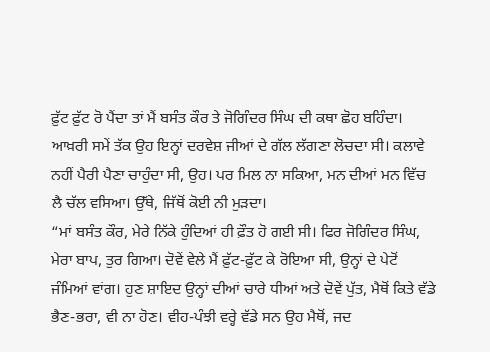ਫ਼ੁੱਟ ਫ਼ੁੱਟ ਰੋ ਪੈਂਦਾ ਤਾਂ ਮੈਂ ਬਸੰਤ ਕੌਰ ਤੇ ਜੋਗਿੰਦਰ ਸਿੰਘ ਦੀ ਕਥਾ ਛੋਹ ਬਹਿੰਦਾ। ਆਖ਼ਰੀ ਸਮੇਂ ਤੱਕ ਉਹ ਇਨ੍ਹਾਂ ਦਰਵੇਸ਼ ਜੀਆਂ ਦੇ ਗੱਲ ਲੱਗਣਾ ਲੋਚਦਾ ਸੀ। ਕਲਾਵੇ ਨਹੀਂ ਪੈਰੀ ਪੈਣਾ ਚਾਹੁੰਦਾ ਸੀ, ਉਹ। ਪਰ ਮਿਲ ਨਾ ਸਕਿਆ, ਮਨ ਦੀਆਂ ਮਨ ਵਿੱਚ ਲੈ ਚੱਲ ਵਸਿਆ। ਉੱਥੇ, ਜਿੱਥੋਂ ਕੋਈ ਨੀ ਮੁੜਦਾ।
“ਮਾਂ ਬਸੰਤ ਕੌਰ, ਮੇਰੇ ਨਿੱਕੇ ਹੁੰਦਿਆਂ ਹੀ ਫ਼ੌਤ ਹੋ ਗਈ ਸੀ। ਫਿਰ ਜੋਗਿੰਦਰ ਸਿੰਘ, ਮੇਰਾ ਬਾਪ, ਤੁਰ ਗਿਆ। ਦੋਵੇਂ ਵੇਲੇ ਮੈਂ ਫ਼ੁੱਟ-ਫ਼ੁੱਟ ਕੇ ਰੋਇਆ ਸੀ, ਉਨ੍ਹਾਂ ਦੇ ਪੇਟੋਂ ਜੰਮਿਆਂ ਵਾਂਗ। ਹੁਣ ਸ਼ਾਇਦ ਉਨ੍ਹਾਂ ਦੀਆਂ ਚਾਰੇ ਧੀਆਂ ਅਤੇ ਦੋਵੇਂ ਪੁੱਤ, ਮੈਥੋਂ ਕਿਤੇ ਵੱਡੇ ਭੈਣ-ਭਰਾ, ਵੀ ਨਾ ਹੋਣ। ਵੀਹ-ਪੰਝੀ ਵਰ੍ਹੇ ਵੱਡੇ ਸਨ ਉਹ ਮੈਥੋਂ, ਜਦ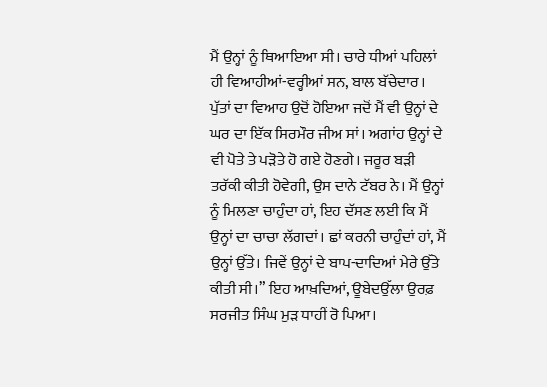ਮੈਂ ਉਨ੍ਹਾਂ ਨੂੰ ਥਿਆਇਆ ਸੀ। ਚਾਰੇ ਧੀਆਂ ਪਹਿਲਾਂ ਹੀ ਵਿਆਹੀਆਂ-ਵਰ੍ਹੀਆਂ ਸਨ, ਬਾਲ ਬੱਚੇਦਾਰ। ਪੁੱਤਾਂ ਦਾ ਵਿਆਹ ਉਦੋਂ ਹੋਇਆ ਜਦੋਂ ਮੈਂ ਵੀ ਉਨ੍ਹਾਂ ਦੇ ਘਰ ਦਾ ਇੱਕ ਸਿਰਮੌਰ ਜੀਅ ਸਾਂ। ਅਗਾਂਹ ਉਨ੍ਹਾਂ ਦੇ ਵੀ ਪੋਤੇ ਤੇ ਪੜੋਤੇ ਹੋ ਗਏ ਹੋਣਗੇ। ਜਰੂਰ ਬੜੀ ਤਰੱਕੀ ਕੀਤੀ ਹੋਵੇਗੀ, ਉਸ ਦਾਨੇ ਟੱਬਰ ਨੇ। ਮੈਂ ਉਨ੍ਹਾਂ ਨੂੰ ਮਿਲਣਾ ਚਾਹੁੰਦਾ ਹਾਂ, ਇਹ ਦੱਸਣ ਲਈ ਕਿ ਮੈਂ ਉਨ੍ਹਾਂ ਦਾ ਚਾਚਾ ਲੱਗਦਾਂ। ਛਾਂ ਕਰਨੀ ਚਾਹੁੰਦਾਂ ਹਾਂ, ਮੈਂ ਉਨ੍ਹਾਂ ਉੱਤੇ। ਜਿਵੇਂ ਉਨ੍ਹਾਂ ਦੇ ਬਾਪ-ਦਾਦਿਆਂ ਮੇਰੇ ਉੱਤੇ ਕੀਤੀ ਸੀ।” ਇਹ ਆਖ਼ਦਿਆਂ, ਊਬੇਦਉੱਲਾ ਉਰਫ਼ ਸਰਜੀਤ ਸਿੰਘ ਮੁੜ ਧਾਹੀਂ ਰੋ ਪਿਆ।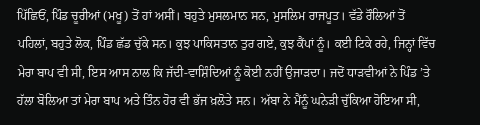ਪਿੱਛਿਓਂ, ਪਿੰਡ ਚੂਰੀਆਂ (ਮਖੂ) ਤੋਂ ਹਾਂ ਅਸੀਂ। ਬਹੁਤੇ ਮੁਸਲਮਾਨ ਸਨ, ਮੁਸਲਿਮ ਰਾਜਪੂਤ। ਵੱਡੇ ਰੌਲਿਆਂ ਤੋਂ ਪਹਿਲਾਂ, ਬਹੁਤੇ ਲੋਕ, ਪਿੰਡ ਛੱਡ ਚੁੱਕੇ ਸਨ। ਕੁਝ ਪਾਕਿਸਤਾਨ ਤੁਰ ਗਏ, ਕੁਝ ਕੈਂਪਾਂ ਨੂੰ। ਕਈ ਟਿਕੇ ਰਹੇ, ਜਿਨ੍ਹਾਂ ਵਿੱਚ ਮੇਰਾ ਬਾਪ ਵੀ ਸੀ, ਇਸ ਆਸ ਨਾਲ ਕਿ ਜੱਦੀ-ਵਾਸ਼ਿੰਦਿਆਂ ਨੂੰ ਕੋਈ ਨਹੀਂ ਉਜਾੜਦਾ। ਜਦੋਂ ਧਾੜਵੀਆਂ ਨੇ ਪਿੰਡ ’ਤੇ ਹੱਲਾ ਬੋਲਿਆ ਤਾਂ ਮੇਰਾ ਬਾਪ ਅਤੇ ਤਿੰਨ ਹੋਰ ਵੀ ਭੱਜ ਖ਼ਲੋਤੇ ਸਨ। ਅੱਬਾ ਨੇ ਮੈਂਨੂੰ ਘਨੇੜੀ ਚੁੱਕਿਆ ਹੋਇਆ ਸੀ,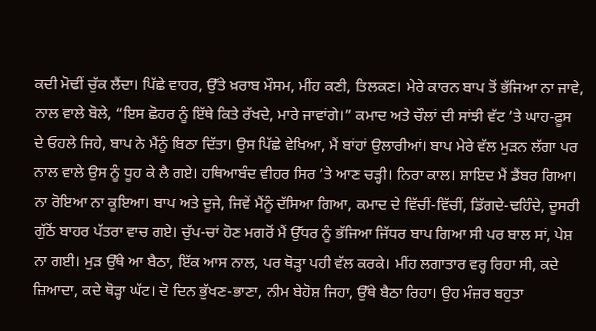ਕਦੀ ਮੋਢੀਂ ਚੁੱਕ ਲੈਂਦਾ। ਪਿੱਛੇ ਵਾਹਰ, ਉੱਤੇ ਖ਼ਰਾਬ ਮੌਸਮ, ਮੀਂਹ ਕਣੀ, ਤਿਲਕਣ। ਮੇਰੇ ਕਾਰਨ ਬਾਪ ਤੋਂ ਭੱਜਿਆ ਨਾ ਜਾਵੇ, ਨਾਲ ਵਾਲੇ ਬੋਲੇ, “ਇਸ ਛੋਹਰ ਨੂੰ ਇੱਥੇ ਕਿਤੇ ਰੱਖਦੇ, ਮਾਰੇ ਜਾਵਾਂਗੇ।” ਕਮਾਦ ਅਤੇ ਚੌਲਾਂ ਦੀ ਸਾਂਝੀ ਵੱਟ ’ਤੇ ਘਾਹ-ਫ਼ੂਸ ਦੇ ਓਹਲੇ ਜਿਹੇ, ਬਾਪ ਨੇ ਮੈਂਨੂੰ ਬਿਠਾ ਦਿੱਤਾ। ਉਸ ਪਿੱਛੇ ਵੇਖਿਆ, ਮੈਂ ਬਾਂਹਾਂ ਉਲਾਰੀਆਂ। ਬਾਪ ਮੇਰੇ ਵੱਲ ਮੁੜਨ ਲੱਗਾ ਪਰ ਨਾਲ ਵਾਲੇ ਉਸ ਨੂੰ ਧੂਹ ਕੇ ਲੈ ਗਏ। ਹਥਿਆਬੰਦ ਵੀਹਰ ਸਿਰ ’ਤੇ ਆਣ ਚੜ੍ਹੀ। ਨਿਰਾ ਕਾਲ। ਸ਼ਾਇਦ ਮੈਂ ਡੈਂਬਰ ਗਿਆ। ਨਾ ਰੋਇਆ ਨਾ ਕੂਇਆ। ਬਾਪ ਅਤੇ ਦੂਜੇ, ਜਿਵੇਂ ਮੈਂਨੂੰ ਦੱਸਿਆ ਗਿਆ, ਕਮਾਦ ਦੇ ਵਿੱਚੀਂ-ਵਿੱਚੀਂ, ਡਿੱਗਦੇ-ਢਹਿੰਦੇ, ਦੂਸਰੀ ਗੁੱਠੋਂ ਬਾਹਰ ਪੱਤਰਾ ਵਾਚ ਗਏ। ਚੁੱਪ-ਚਾਂ ਹੋਣ ਮਗਰੋਂ ਮੈਂ ਉੱਧਰ ਨੂੰ ਭੱਜਿਆ ਜਿੱਧਰ ਬਾਪ ਗਿਆ ਸੀ ਪਰ ਬਾਲ ਸਾਂ, ਪੇਸ਼ ਨਾ ਗਈ। ਮੁੜ ਉੱਥੇ ਆ ਬੈਠਾ, ਇੱਕ ਆਸ ਨਾਲ, ਪਰ ਥੋੜ੍ਹਾ ਪਹੀ ਵੱਲ ਕਰਕੇ। ਮੀਂਹ ਲਗਾਤਾਰ ਵਰ੍ਹ ਰਿਹਾ ਸੀ, ਕਦੇ ਜ਼ਿਆਦਾ, ਕਦੇ ਥੋੜ੍ਹਾ ਘੱਟ। ਦੋ ਦਿਨ ਭੁੱਖਣ-ਭਾਣਾ, ਨੀਮ ਬੇਹੋਸ਼ ਜਿਹਾ, ਉੱਥੇ ਬੈਠਾ ਰਿਹਾ। ਉਹ ਮੰਜ਼ਰ ਬਹੁਤਾ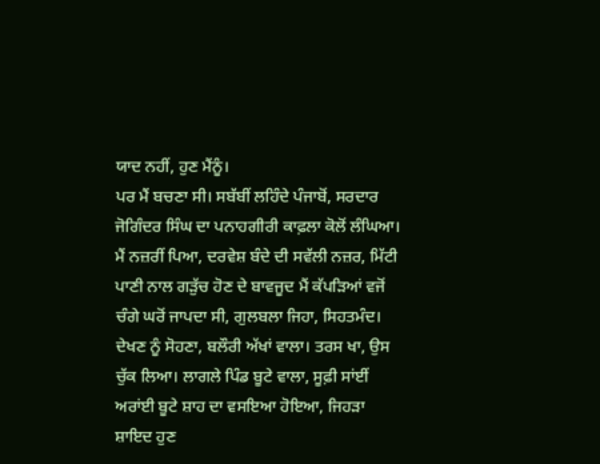ਯਾਦ ਨਹੀਂ, ਹੁਣ ਮੈਂਨੂੰ।
ਪਰ ਮੈਂ ਬਚਣਾ ਸੀ। ਸਬੱਬੀਂ ਲਹਿੰਦੇ ਪੰਜਾਬੋਂ, ਸਰਦਾਰ ਜੋਗਿੰਦਰ ਸਿੰਘ ਦਾ ਪਨਾਹਗੀਰੀ ਕਾਫ਼ਲਾ ਕੋਲੋਂ ਲੰਘਿਆ। ਮੈਂ ਨਜ਼ਰੀਂ ਪਿਆ, ਦਰਵੇਸ਼ ਬੰਦੇ ਦੀ ਸਵੱਲੀ ਨਜ਼ਰ, ਮਿੱਟੀ ਪਾਣੀ ਨਾਲ ਗੜੁੱਚ ਹੋਣ ਦੇ ਬਾਵਜੂਦ ਮੈਂ ਕੱਪੜਿਆਂ ਵਜੋਂ ਚੰਗੇ ਘਰੋਂ ਜਾਪਦਾ ਸੀ, ਗੁਲਬਲਾ ਜਿਹਾ, ਸਿਹਤਮੰਦ। ਦੇਖਣ ਨੂੰ ਸੋਹਣਾ, ਬਲੌਰੀ ਅੱਖਾਂ ਵਾਲਾ। ਤਰਸ ਖਾ, ਉਸ ਚੁੱਕ ਲਿਆ। ਲਾਗਲੇ ਪਿੰਡ ਬੂਟੇ ਵਾਲਾ, ਸੂਫ਼ੀ ਸਾਂਈਂ ਅਰਾਂਈ ਬੂਟੇ ਸ਼ਾਹ ਦਾ ਵਸਇਆ ਹੋਇਆ, ਜਿਹੜਾ ਸ਼ਾਇਦ ਹੁਣ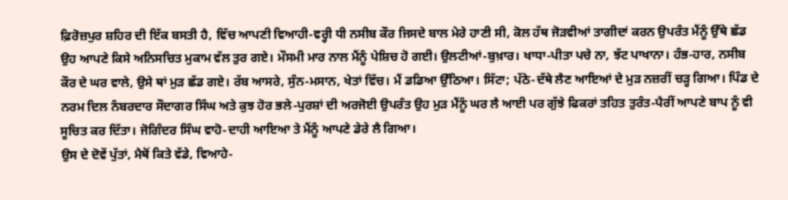ਫ਼ਿਰੋਜ਼ਪੁਰ ਸ਼ਹਿਰ ਦੀ ਇੱਕ ਬਸਤੀ ਹੈ, ਵਿੱਚ ਆਪਣੀ ਵਿਆਹੀ-ਵਰ੍ਹੀ ਧੀ ਨਸੀਬ ਕੌਰ ਜਿਸਦੇ ਬਾਲ ਮੇਰੇ ਹਾਣੀ ਸੀ, ਕੋਲ ਹੱਥ ਜੋੜਵੀਆਂ ਤਾਗੀਦਾਂ ਕਰਨ ਉਪਰੰਤ ਮੈਂਨੂੰ ਉੱਥੇ ਛੱਡ ਉਹ ਆਪਣੇ ਕਿਸੇ ਅਨਿਸਚਿਤ ਮੁਕਾਮ ਵੱਲ ਤੁਰ ਗਏ। ਮੌਸਮੀ ਮਾਰ ਨਾਲ ਮੈਂਨੂੰ ਪੇਸ਼ਿਚ ਹੋ ਗਈ। ਉਲਟੀਆਂ-ਬੁਖ਼ਾਰ। ਖਾਧਾ-ਪੀਤਾ ਪਚੇ ਨਾ, ਝੱਟ ਪਾਖਾਨਾ। ਹੰਭ-ਹਾਰ, ਨਸੀਬ ਕੌਰ ਦੇ ਘਰ ਵਾਲੇ, ਉਸੇ ਥਾਂ ਮੁੜ ਛੱਡ ਗਏ। ਰੱਬ ਆਸਰੇ, ਸੁੰਨ-ਮਸਾਨ, ਖੇਤਾਂ ਵਿੱਚ। ਮੈਂ ਡਡਿਆ ਉੱਠਿਆ। ਸਿੱਟਾ; ਪੱਠੇ-ਦੱਥੇ ਲੈਣ ਆਇਆਂ ਦੇ ਮੁੜ ਨਜ਼ਰੀਂ ਚੜ੍ਹ ਗਿਆ। ਪਿੰਡ ਦੇ ਨਰਮ ਦਿਲ ਨੰਬਰਦਾਰ ਸੌਦਾਗਰ ਸਿੰਘ ਅਤੇ ਕੁਝ ਹੋਰ ਭਲੇ-ਪੁਰਸ਼ਾਂ ਦੀ ਅਰਜੋਈ ਉਪਰੰਤ ਉਹ ਮੁੜ ਮੈਂਨੂੰ ਘਰ ਲੈ ਆਈ ਪਰ ਗੁੱਝੇ ਫਿਕਰਾਂ ਤਹਿਤ ਤੁਰੰਤ-ਪੈਰੀਂ ਆਪਣੇ ਬਾਪ ਨੂੰ ਵੀ ਸੂਚਿਤ ਕਰ ਦਿੱਤਾ। ਜੋਗਿੰਦਰ ਸਿੰਘ ਵਾਹੋ-ਦਾਹੀ ਆਇਆ ਤੇ ਮੈਂਨੂੰ ਆਪਣੇ ਡੇਰੇ ਲੈ ਗਿਆ।
ਉਸ ਦੇ ਦੋਵੇਂ ਪੁੱਤਾਂ, ਮੈਥੋਂ ਕਿਤੇ ਵੱਡੇ, ਵਿਆਹੇ-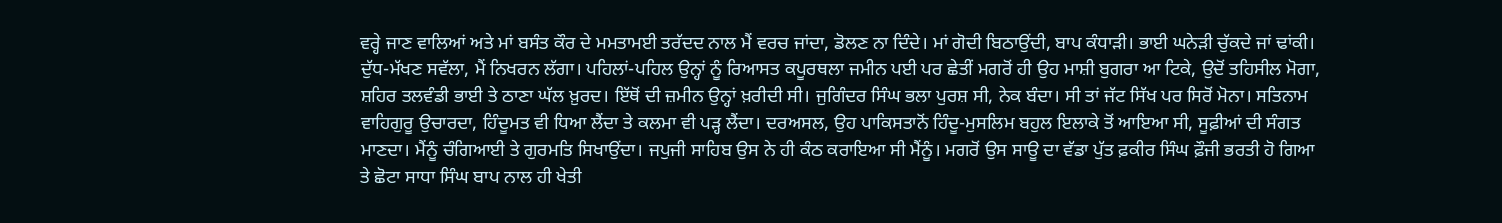ਵਰ੍ਹੇ ਜਾਣ ਵਾਲਿਆਂ ਅਤੇ ਮਾਂ ਬਸੰਤ ਕੌਰ ਦੇ ਮਮਤਾਮਈ ਤਰੱਦਦ ਨਾਲ ਮੈਂ ਵਰਚ ਜਾਂਦਾ, ਡੋਲਣ ਨਾ ਦਿੰਦੇ। ਮਾਂ ਗੋਦੀ ਬਿਠਾਉਂਦੀ, ਬਾਪ ਕੰਧਾੜੀ। ਭਾਈ ਘਨੇੜੀ ਚੁੱਕਦੇ ਜਾਂ ਢਾਂਕੀ। ਦੁੱਧ-ਮੱਖਣ ਸਵੱਲਾ, ਮੈਂ ਨਿਖਰਨ ਲੱਗਾ। ਪਹਿਲਾਂ-ਪਹਿਲ ਉਨ੍ਹਾਂ ਨੂੰ ਰਿਆਸਤ ਕਪੂਰਥਲਾ ਜਮੀਨ ਪਈ ਪਰ ਛੇਤੀਂ ਮਗਰੋਂ ਹੀ ਉਹ ਮਾਸ਼ੀ ਬੁਗਰਾ ਆ ਟਿਕੇ, ਉਦੋਂ ਤਹਿਸੀਲ ਮੋਗਾ, ਸ਼ਹਿਰ ਤਲਵੰਡੀ ਭਾਈ ਤੇ ਠਾਣਾ ਘੱਲ ਖ਼ੁਰਦ। ਇੱਥੋਂ ਦੀ ਜ਼ਮੀਨ ਉਨ੍ਹਾਂ ਖ਼ਰੀਦੀ ਸੀ। ਜੁਗਿੰਦਰ ਸਿੰਘ ਭਲਾ ਪੁਰਸ਼ ਸੀ, ਨੇਕ ਬੰਦਾ। ਸੀ ਤਾਂ ਜੱਟ ਸਿੱਖ ਪਰ ਸਿਰੋਂ ਮੋਨਾ। ਸਤਿਨਾਮ ਵਾਹਿਗੁਰੂ ਉਚਾਰਦਾ, ਹਿੰਦੂਮਤ ਵੀ ਧਿਆ ਲੈਂਦਾ ਤੇ ਕਲਮਾ ਵੀ ਪੜ੍ਹ ਲੈਂਦਾ। ਦਰਅਸਲ, ਉਹ ਪਾਕਿਸਤਾਨੋਂ ਹਿੰਦੂ-ਮੁਸਲਿਮ ਬਹੁਲ ਇਲਾਕੇ ਤੋਂ ਆਇਆ ਸੀ, ਸੂਫ਼ੀਆਂ ਦੀ ਸੰਗਤ ਮਾਣਦਾ। ਮੈਂਨੂੰ ਚੰਗਿਆਈ ਤੇ ਗੁਰਮਤਿ ਸਿਖਾਉਂਦਾ। ਜਪੁਜੀ ਸਾਹਿਬ ਉਸ ਨੇ ਹੀ ਕੰਠ ਕਰਾਇਆ ਸੀ ਮੈਂਨੂੰ। ਮਗਰੋਂ ਉਸ ਸਾਊ ਦਾ ਵੱਡਾ ਪੁੱਤ ਫ਼ਕੀਰ ਸਿੰਘ ਫ਼ੌਜੀ ਭਰਤੀ ਹੋ ਗਿਆ ਤੇ ਛੋਟਾ ਸਾਧਾ ਸਿੰਘ ਬਾਪ ਨਾਲ ਹੀ ਖੇਤੀ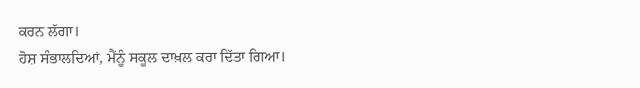ਕਰਨ ਲੱਗਾ।
ਹੋਸ਼ ਸੰਭਾਲਦਿਆਂ, ਮੈਂਨੂੰ ਸਕੂਲ ਦਾਖ਼ਲ ਕਰਾ ਦਿੱਤਾ ਗਿਆ।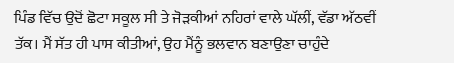ਪਿੰਡ ਵਿੱਚ ਉਦੋਂ ਛੋਟਾ ਸਕੂਲ ਸੀ ਤੇ ਜੋੜਕੀਆਂ ਨਹਿਰਾਂ ਵਾਲੇ ਘੱਲੀਂ, ਵੱਡਾ ਅੱਠਵੀਂ ਤੱਕ। ਮੈਂ ਸੱਤ ਹੀ ਪਾਸ ਕੀਤੀਆਂ, ਉਹ ਮੈਂਨੂੰ ਭਲਵਾਨ ਬਣਾਉਣਾ ਚਾਹੁੰਦੇ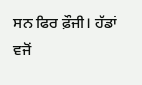ਸਨ ਫਿਰ ਫ਼ੌਜੀ। ਹੱਡਾਂ ਵਜੋਂ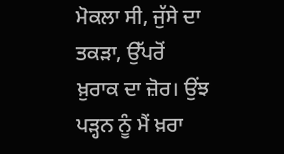ਮੋਕਲਾ ਸੀ, ਜੁੱਸੇ ਦਾ ਤਕੜਾ, ਉੱਪਰੋਂ ਖ਼ੁਰਾਕ ਦਾ ਜ਼ੋਰ। ਉਂਝ ਪੜ੍ਹਨ ਨੂੰ ਮੈਂ ਖ਼ਰਾ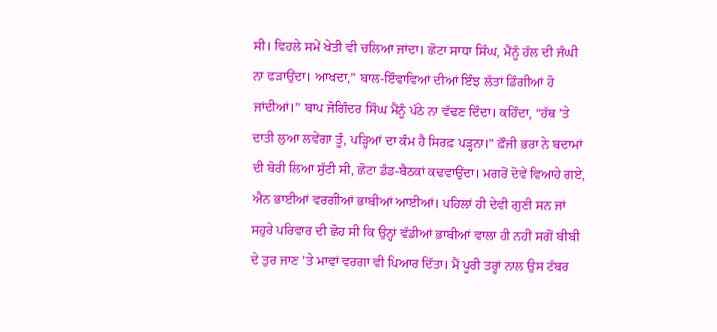ਸੀ। ਵਿਹਲੇ ਸਮੇਂ ਖੇਤੀ ਵੀ ਚਲਿਆ ਜਾਂਦਾ। ਛੋਟਾ ਸਾਧਾ ਸਿੰਘ, ਮੈਂਨੂੰ ਹੱਲ ਦੀ ਜੰਘੀ ਨਾ ਫੜਾਉਂਦਾ। ਆਖਦਾ,” ਬਾਲ-ਇੰਵਾਵਿਆਂ ਦੀਆਂ ਇੰਝ ਲੱਤਾਂ ਡਿੰਗੀਆਂ ਹੋ ਜਾਂਦੀਆਂ।” ਬਾਪ ਜੋਗਿੰਦਰ ਸਿੰਘ ਮੈਂਨੂੰ ਪੱਠੇ ਨਾ ਵੱਢਣ ਦਿੰਦਾ। ਕਹਿੰਦਾ, “ਹੱਥ ’ਤੇ ਦਾਤੀ ਲੁਆ ਲਵੇਂਗਾ ਤੂੰ, ਪੜ੍ਹਿਆਂ ਦਾ ਕੰਮ ਹੈ ਸਿਰਫ਼ ਪੜ੍ਹਨਾ।” ਫ਼ੌਜੀ ਭਰਾ ਨੇ ਬਦਾਮਾਂ ਦੀ ਬੋਰੀ ਲਿਆ ਸੁੱਟੀ ਸੀ, ਛੋਟਾ ਡੰਡ-ਬੈਠਕਾਂ ਕਢਵਾਉਂਦਾ। ਮਗਰੋਂ ਦੋਵੇਂ ਵਿਆਹੇ ਗਏ, ਐਨ ਭਾਈਆਂ ਵਰਗੀਆਂ ਭਾਬੀਆਂ ਆਈਆਂ। ਪਹਿਲਾਂ ਹੀ ਦੇਵੀ ਗੁਣੀ ਸਨ ਜਾਂ ਸਹੁਰੇ ਪਰਿਵਾਰ ਦੀ ਛੋਹ ਸੀ ਕਿ ਉਨ੍ਹਾਂ ਵੱਡੀਆਂ ਭਾਬੀਆਂ ਵਾਲਾ ਹੀ ਨਹੀਂ ਸਗੋਂ ਬੀਬੀ ਦੇ ਤੁਰ ਜਾਣ ’ਤੇ ਮਾਵਾਂ ਵਰਗਾ ਵੀ ਪਿਆਰ ਦਿੱਤਾ। ਮੈਂ ਪੂਰੀ ਤਰ੍ਹਾਂ ਨਾਲ ਉਸ ਟੱਬਰ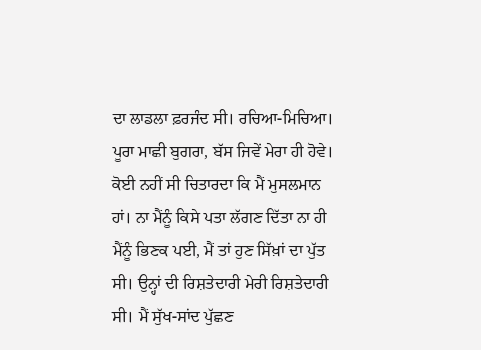ਦਾ ਲਾਡਲਾ ਫ਼ਰਜੰਦ ਸੀ। ਰਚਿਆ-ਮਿਚਿਆ। ਪੂਰਾ ਮਾਛੀ ਬੁਗਰਾ, ਬੱਸ ਜਿਵੇਂ ਮੇਰਾ ਹੀ ਹੋਵੇ। ਕੋਈ ਨਹੀਂ ਸੀ ਚਿਤਾਰਦਾ ਕਿ ਮੈਂ ਮੁਸਲਮਾਨ ਹਾਂ। ਨਾ ਮੈਂਨੂੰ ਕਿਸੇ ਪਤਾ ਲੱਗਣ ਦਿੱਤਾ ਨਾ ਹੀ ਮੈਂਨੂੰ ਭਿਣਕ ਪਈ, ਮੈਂ ਤਾਂ ਹੁਣ ਸਿੱਖ਼ਾਂ ਦਾ ਪੁੱਤ ਸੀ। ਉਨ੍ਹਾਂ ਦੀ ਰਿਸ਼ਤੇਦਾਰੀ ਮੇਰੀ ਰਿਸ਼ਤੇਦਾਰੀ ਸੀ। ਮੈਂ ਸੁੱਖ-ਸਾਂਦ ਪੁੱਛਣ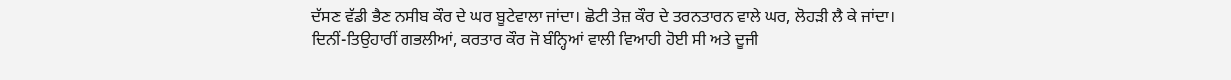ਦੱਸਣ ਵੱਡੀ ਭੈਣ ਨਸੀਬ ਕੌਰ ਦੇ ਘਰ ਬੂਟੇਵਾਲਾ ਜਾਂਦਾ। ਛੋਟੀ ਤੇਜ਼ ਕੌਰ ਦੇ ਤਰਨਤਾਰਨ ਵਾਲੇ ਘਰ, ਲੋਹੜੀ ਲੈ ਕੇ ਜਾਂਦਾ। ਦਿਨੀਂ-ਤਿਉਹਾਰੀਂ ਗਭਲੀਆਂ, ਕਰਤਾਰ ਕੌਰ ਜੋ ਬੰਨ੍ਹਿਆਂ ਵਾਲੀ ਵਿਆਹੀ ਹੋਈ ਸੀ ਅਤੇ ਦੂਜੀ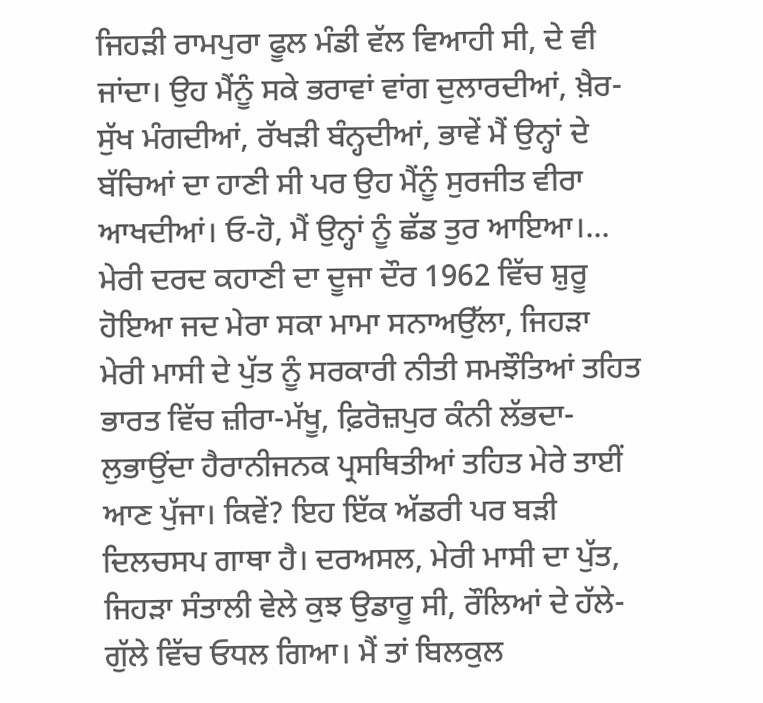ਜਿਹੜੀ ਰਾਮਪੁਰਾ ਫੂਲ ਮੰਡੀ ਵੱਲ ਵਿਆਹੀ ਸੀ, ਦੇ ਵੀ ਜਾਂਦਾ। ਉਹ ਮੈਂਨੂੰ ਸਕੇ ਭਰਾਵਾਂ ਵਾਂਗ ਦੁਲਾਰਦੀਆਂ, ਖ਼ੈਰ-ਸੁੱਖ ਮੰਗਦੀਆਂ, ਰੱਖੜੀ ਬੰਨ੍ਹਦੀਆਂ, ਭਾਵੇਂ ਮੈਂ ਉਨ੍ਹਾਂ ਦੇ ਬੱਚਿਆਂ ਦਾ ਹਾਣੀ ਸੀ ਪਰ ਉਹ ਮੈਂਨੂੰ ਸੁਰਜੀਤ ਵੀਰਾ ਆਖਦੀਆਂ। ਓ-ਹੋ, ਮੈਂ ਉਨ੍ਹਾਂ ਨੂੰ ਛੱਡ ਤੁਰ ਆਇਆ।...
ਮੇਰੀ ਦਰਦ ਕਹਾਣੀ ਦਾ ਦੂਜਾ ਦੌਰ 1962 ਵਿੱਚ ਸ਼ੁਰੂ ਹੋਇਆ ਜਦ ਮੇਰਾ ਸਕਾ ਮਾਮਾ ਸਨਾਅਉੱਲਾ, ਜਿਹੜਾ ਮੇਰੀ ਮਾਸੀ ਦੇ ਪੁੱਤ ਨੂੰ ਸਰਕਾਰੀ ਨੀਤੀ ਸਮਝੌਤਿਆਂ ਤਹਿਤ ਭਾਰਤ ਵਿੱਚ ਜ਼ੀਰਾ-ਮੱਖੂ, ਫ਼ਿਰੋਜ਼ਪੁਰ ਕੰਨੀ ਲੱਭਦਾ-ਲੁਭਾਉਂਦਾ ਹੈਰਾਨੀਜਨਕ ਪ੍ਰਸਥਿਤੀਆਂ ਤਹਿਤ ਮੇਰੇ ਤਾਈਂ ਆਣ ਪੁੱਜਾ। ਕਿਵੇਂ? ਇਹ ਇੱਕ ਅੱਡਰੀ ਪਰ ਬੜੀ ਦਿਲਚਸਪ ਗਾਥਾ ਹੈ। ਦਰਅਸਲ, ਮੇਰੀ ਮਾਸੀ ਦਾ ਪੁੱਤ, ਜਿਹੜਾ ਸੰਤਾਲੀ ਵੇਲੇ ਕੁਝ ਉਡਾਰੂ ਸੀ, ਰੌਲਿਆਂ ਦੇ ਹੱਲੇ-ਗੁੱਲੇ ਵਿੱਚ ਓਧਲ ਗਿਆ। ਮੈਂ ਤਾਂ ਬਿਲਕੁਲ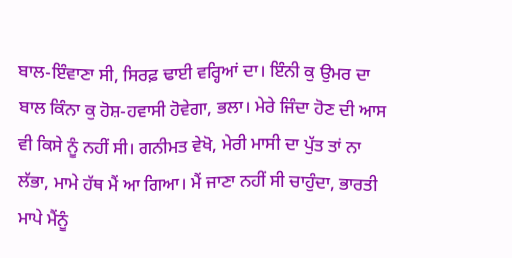ਬਾਲ-ਇੰਵਾਣਾ ਸੀ, ਸਿਰਫ਼ ਢਾਈ ਵਰ੍ਹਿਆਂ ਦਾ। ਇੰਨੀ ਕੁ ਉਮਰ ਦਾ ਬਾਲ ਕਿੰਨਾ ਕੁ ਹੋਸ਼-ਹਵਾਸੀ ਹੋਵੇਗਾ, ਭਲਾ। ਮੇਰੇ ਜਿੰਦਾ ਹੋਣ ਦੀ ਆਸ ਵੀ ਕਿਸੇ ਨੂੰ ਨਹੀਂ ਸੀ। ਗਨੀਮਤ ਵੇਖੋ, ਮੇਰੀ ਮਾਸੀ ਦਾ ਪੁੱਤ ਤਾਂ ਨਾ ਲੱਭਾ, ਮਾਮੇ ਹੱਥ ਮੈਂ ਆ ਗਿਆ। ਮੈਂ ਜਾਣਾ ਨਹੀਂ ਸੀ ਚਾਹੁੰਦਾ, ਭਾਰਤੀ ਮਾਪੇ ਮੈਂਨੂੰ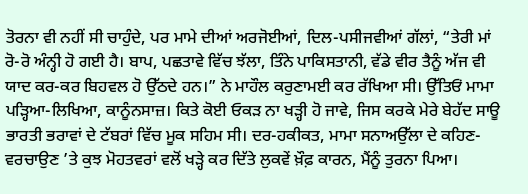ਤੋਰਨਾ ਵੀ ਨਹੀਂ ਸੀ ਚਾਹੁੰਦੇ, ਪਰ ਮਾਮੇ ਦੀਆਂ ਅਰਜੋਈਆਂ, ਦਿਲ-ਪਸੀਜਵੀਆਂ ਗੱਲਾਂ, “ਤੇਰੀ ਮਾਂ ਰੋ-ਰੋ ਅੰਨ੍ਹੀ ਹੋ ਗਈ ਹੈ। ਬਾਪ, ਪਛਤਾਵੇ ਵਿੱਚ ਝੱਲਾ, ਤਿੰਨੇ ਪਾਕਿਸਤਾਨੀ, ਵੱਡੇ ਵੀਰ ਤੈਨੂੰ ਅੱਜ ਵੀ ਯਾਦ ਕਰ-ਕਰ ਬਿਹਵਲ ਹੋ ਉੱਠਦੇ ਹਨ।” ਨੇ ਮਾਹੌਲ ਕਰੁਣਾਮਈ ਕਰ ਰੱਖਿਆ ਸੀ। ਉੱਤਿਓਂ ਮਾਮਾ ਪੜ੍ਹਿਆ-ਲਿਖਿਆ, ਕਾਨੂੰਨਸਾਜ਼। ਕਿਤੇ ਕੋਈ ਓਕੜ ਨਾ ਖੜ੍ਹੀ ਹੋ ਜਾਵੇ, ਜਿਸ ਕਰਕੇ ਮੇਰੇ ਬੇਹੱਦ ਸਾਊ ਭਾਰਤੀ ਭਰਾਵਾਂ ਦੇ ਟੱਬਰਾਂ ਵਿੱਚ ਮੂਕ ਸਹਿਮ ਸੀ। ਦਰ-ਹਕੀਕਤ, ਮਾਮਾ ਸਨਾਅਉੱਲਾ ਦੇ ਕਹਿਣ-ਵਰਚਾਉਣ ’ਤੇ ਕੁਝ ਮੋਹਤਵਰਾਂ ਵਲੋਂ ਖੜ੍ਹੇ ਕਰ ਦਿੱਤੇ ਲੁਕਵੇਂ ਖ਼ੌਫ਼ ਕਾਰਨ, ਮੈਂਨੂੰ ਤੁਰਨਾ ਪਿਆ।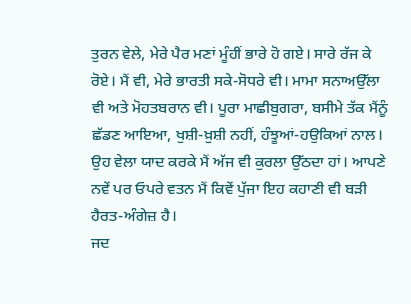ਤੁਰਨ ਵੇਲੇ, ਮੇਰੇ ਪੈਰ ਮਣਾਂ ਮੂੰਹੀਂ ਭਾਰੇ ਹੋ ਗਏ। ਸਾਰੇ ਰੱਜ ਕੇ ਰੋਏ। ਮੈਂ ਵੀ, ਮੇਰੇ ਭਾਰਤੀ ਸਕੇ-ਸੋਧਰੇ ਵੀ। ਮਾਮਾ ਸਨਾਅਉੱਲਾ ਵੀ ਅਤੇ ਮੋਹਤਬਰਾਨ ਵੀ। ਪੂਰਾ ਮਾਛੀਬੁਗਰਾ, ਬਸੀਮੇ ਤੱਕ ਮੈਂਨੂੰ ਛੱਡਣ ਆਇਆ, ਖੁਸ਼ੀ-ਖ਼ੁਸ਼ੀ ਨਹੀਂ, ਹੰਝੂਆਂ-ਹਉਕਿਆਂ ਨਾਲ। ਉਹ ਵੇਲਾ ਯਾਦ ਕਰਕੇ ਮੈਂ ਅੱਜ ਵੀ ਕੁਰਲਾ ਉੱਠਦਾ ਹਾਂ। ਆਪਣੇ ਨਵੇਂ ਪਰ ਓਪਰੇ ਵਤਨ ਮੈਂ ਕਿਵੇਂ ਪੁੱਜਾ ਇਹ ਕਹਾਣੀ ਵੀ ਬੜੀ ਹੈਰਤ-ਅੰਗੇਜ਼ ਹੈ।
ਜਦ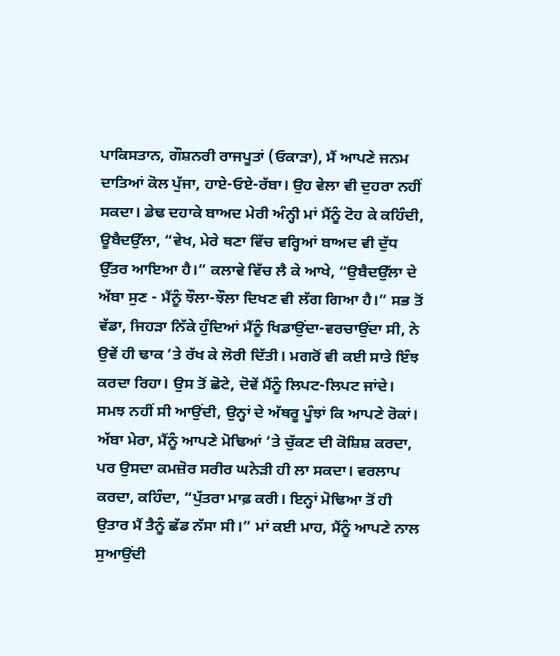ਪਾਕਿਸਤਾਨ, ਗੌਸ਼ਨਰੀ ਰਾਜਪੂਤਾਂ (ਓਕਾੜਾ), ਮੈਂ ਆਪਣੇ ਜਨਮ ਦਾਤਿਆਂ ਕੋਲ ਪੁੱਜਾ, ਹਾਏ-ਓਏ-ਰੱਬਾ। ਉਹ ਵੇਲਾ ਵੀ ਦੁਹਰਾ ਨਹੀਂ ਸਕਦਾ। ਡੇਢ ਦਹਾਕੇ ਬਾਅਦ ਮੇਰੀ ਅੰਨ੍ਹੀ ਮਾਂ ਮੈਂਨੂੰ ਟੋਹ ਕੇ ਕਹਿੰਦੀ, ਊਬੈਦਉੱਲਾ, “ਵੇਖ, ਮੇਰੇ ਥਣਾ ਵਿੱਚ ਵਰ੍ਹਿਆਂ ਬਾਅਦ ਵੀ ਦੁੱਧ ਉੱਤਰ ਆਇਆ ਹੈ।” ਕਲਾਵੇ ਵਿੱਚ ਲੈ ਕੇ ਆਖੇ, “ਉਬੈਦਉੱਲਾ ਦੇ ਅੱਬਾ ਸੁਣ - ਮੈਂਨੂੰ ਝੌਲਾ-ਝੌਲਾ ਦਿਖਣ ਵੀ ਲੱਗ ਗਿਆ ਹੈ।” ਸਭ ਤੋਂ ਵੱਡਾ, ਜਿਹੜਾ ਨਿੱਕੇ ਹੁੰਦਿਆਂ ਮੈਂਨੂੰ ਖਿਡਾਉਂਦਾ-ਵਰਚਾਉਂਦਾ ਸੀ, ਨੇ ਉਵੇਂ ਹੀ ਢਾਕ ’ਤੇ ਰੱਖ ਕੇ ਲੋਰੀ ਦਿੱਤੀ। ਮਗਰੋਂ ਵੀ ਕਈ ਸਾਤੇ ਇੰਝ ਕਰਦਾ ਰਿਹਾ। ਉਸ ਤੋਂ ਛੋਟੇ, ਦੋਵੇਂ ਮੈਂਨੂੰ ਲਿਪਟ-ਲਿਪਟ ਜਾਂਦੇ। ਸਮਝ ਨਹੀਂ ਸੀ ਆਉਂਦੀ, ਉਨ੍ਹਾਂ ਦੇ ਅੱਥਰੂ ਪੂੰਝਾਂ ਕਿ ਆਪਣੇ ਰੋਕਾਂ। ਅੱਬਾ ਮੇਰਾ, ਮੈਂਨੂੰ ਆਪਣੇ ਮੋਢਿਆਂ ’ਤੇ ਚੁੱਕਣ ਦੀ ਕੋਸ਼ਿਸ਼ ਕਰਦਾ, ਪਰ ਉਸਦਾ ਕਮਜ਼ੋਰ ਸਰੀਰ ਘਨੇੜੀ ਹੀ ਲਾ ਸਕਦਾ। ਵਰਲਾਪ ਕਰਦਾ, ਕਹਿੰਦਾ, “ਪੁੱਤਰਾ ਮਾਫ਼ ਕਰੀ। ਇਨ੍ਹਾਂ ਮੋਢਿਆ ਤੋਂ ਹੀ ਉਤਾਰ ਮੈਂ ਤੈਨੂੰ ਛੱਡ ਨੱਸਾ ਸੀ।” ਮਾਂ ਕਈ ਮਾਹ, ਮੈਂਨੂੰ ਆਪਣੇ ਨਾਲ ਸੁਆਉਂਦੀ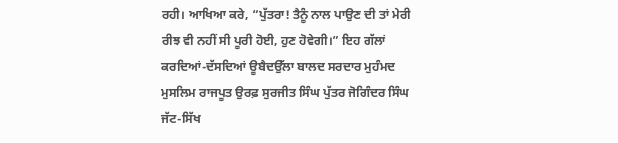ਰਹੀ। ਆਖਿਆ ਕਰੇ, “ਪੁੱਤਰਾ! ਤੈਨੂੰ ਨਾਲ ਪਾਉਣ ਦੀ ਤਾਂ ਮੇਰੀ ਰੀਝ ਵੀ ਨਹੀਂ ਸੀ ਪੂਰੀ ਹੋਈ, ਹੁਣ ਹੋਵੇਗੀ।” ਇਹ ਗੱਲਾਂ ਕਰਦਿਆਂ-ਦੱਸਦਿਆਂ ਊਬੈਦਉੱਲਾ ਬਾਲਦ ਸਰਦਾਰ ਮੁਹੰਮਦ ਮੁਸਲਿਮ ਰਾਜਪੂਤ ਉਰਫ਼ ਸੁਰਜੀਤ ਸਿੰਘ ਪੁੱਤਰ ਜੋਗਿੰਦਰ ਸਿੰਘ ਜੱਟ-ਸਿੱਖ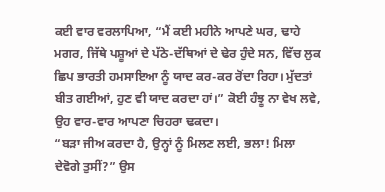ਕਈ ਵਾਰ ਵਰਲਾਪਿਆ, “ਮੈਂ ਕਈ ਮਹੀਨੇ ਆਪਣੇ ਘਰ, ਢਾਹੇ ਮਗਰ, ਜਿੱਥੇ ਪਸ਼ੂਆਂ ਦੇ ਪੱਠੇ-ਦੱਥਿਆਂ ਦੇ ਢੇਰ ਹੁੰਦੇ ਸਨ, ਵਿੱਚ ਲੁਕ ਛਿਪ ਭਾਰਤੀ ਹਮਸਾਇਆ ਨੂੰ ਯਾਦ ਕਰ-ਕਰ ਰੋਂਦਾ ਰਿਹਾ। ਮੁੱਦਤਾਂ ਬੀਤ ਗਈਆਂ, ਹੁਣ ਵੀ ਯਾਦ ਕਰਦਾ ਹਾਂ।” ਕੋਈ ਹੰਝੂ ਨਾ ਵੇਖ ਲਵੇ, ਉਹ ਵਾਰ-ਵਾਰ ਆਪਣਾ ਚਿਹਰਾ ਢਕਦਾ।
“ਬੜਾ ਜੀਅ ਕਰਦਾ ਹੈ, ਉਨ੍ਹਾਂ ਨੂੰ ਮਿਲਣ ਲਈ, ਭਲਾ! ਮਿਲਾ ਦੇਵੋਗੇ ਤੁਸੀਂ?” ਉਸ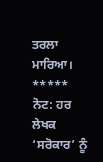ਤਰਲਾ ਮਾਰਿਆ।
*****
ਨੋਟ: ਹਰ ਲੇਖਕ ‘ਸਰੋਕਾਰ’ ਨੂੰ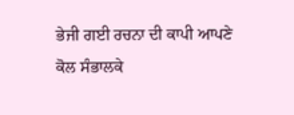ਭੇਜੀ ਗਈ ਰਚਨਾ ਦੀ ਕਾਪੀ ਆਪਣੇ ਕੋਲ ਸੰਭਾਲਕੇ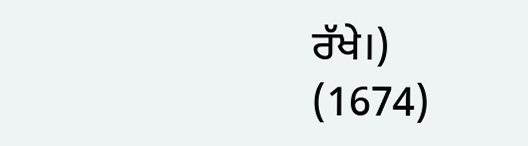ਰੱਖੇ।)
(1674)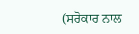(ਸਰੋਕਾਰ ਨਾਲ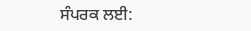ਸੰਪਰਕ ਲਈ: